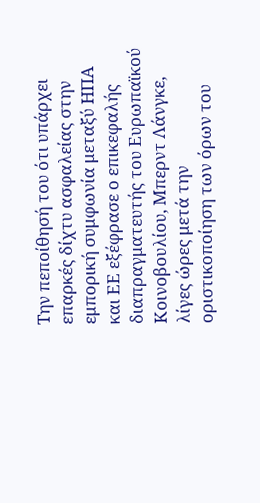Την πεποίθησή του ότι υπάρχει επαρκές δίχτυ ασφαλείας στην εμπορική συμφωνία μεταξύ ΗΠΑ και ΕΕ εξέφρασε ο επικεφαλής διαπραγματευτής του Ευρωπαϊκού Κοινοβουλίου, Μπερντ Λάνγκε, λίγες ώρες μετά την οριστικοποίηση των όρων του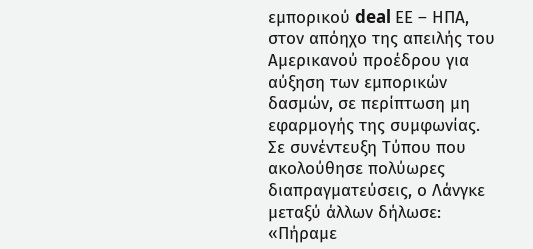εμπορικού deal ΕΕ – ΗΠΑ, στον απόηχο της απειλής του Αμερικανού προέδρου για αύξηση των εμπορικών δασμών, σε περίπτωση μη εφαρμογής της συμφωνίας.
Σε συνέντευξη Τύπου που ακολούθησε πολύωρες διαπραγματεύσεις, ο Λάνγκε μεταξύ άλλων δήλωσε: «Πήραμε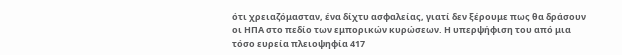ότι χρειαζόμασταν, ένα δίχτυ ασφαλείας, γιατί δεν ξέρουμε πως θα δράσουν οι ΗΠΑ στο πεδίο των εμπορικών κυρώσεων. Η υπερψήφιση του από μια τόσο ευρεία πλειοψηφία 417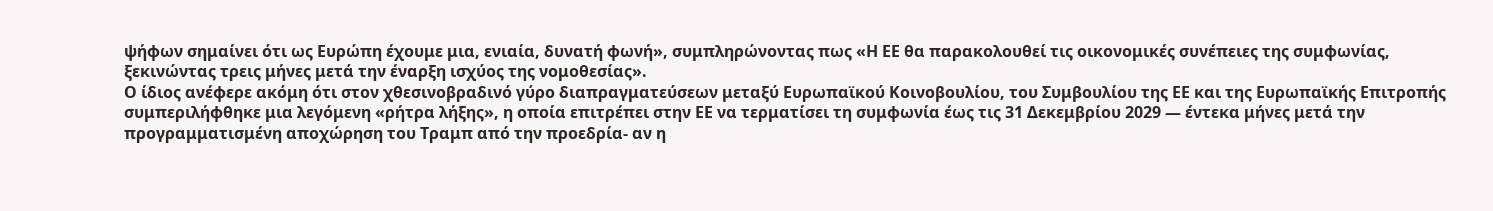ψήφων σημαίνει ότι ως Ευρώπη έχουμε μια, ενιαία, δυνατή φωνή», συμπληρώνοντας πως «Η ΕΕ θα παρακολουθεί τις οικονομικές συνέπειες της συμφωνίας, ξεκινώντας τρεις μήνες μετά την έναρξη ισχύος της νομοθεσίας».
Ο ίδιος ανέφερε ακόμη ότι στον χθεσινoβραδινό γύρο διαπραγματεύσεων μεταξύ Ευρωπαϊκού Κοινοβουλίου, του Συμβουλίου της ΕΕ και της Ευρωπαϊκής Επιτροπής συμπεριλήφθηκε μια λεγόμενη «ρήτρα λήξης», η οποία επιτρέπει στην ΕΕ να τερματίσει τη συμφωνία έως τις 31 Δεκεμβρίου 2029 — έντεκα μήνες μετά την προγραμματισμένη αποχώρηση του Τραμπ από την προεδρία- αν η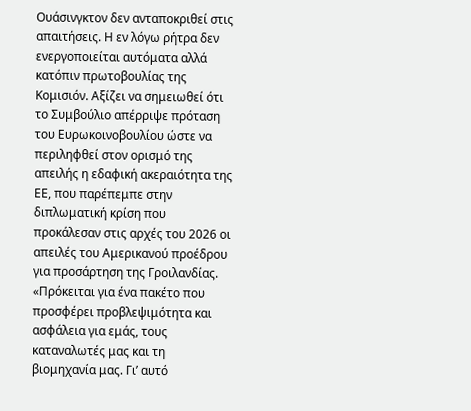Ουάσινγκτον δεν ανταποκριθεί στις απαιτήσεις. Η εν λόγω ρήτρα δεν ενεργοποιείται αυτόματα αλλά κατόπιν πρωτοβουλίας της Κομισιόν. Αξίζει να σημειωθεί ότι το Συμβούλιο απέρριψε πρόταση του Ευρωκοινοβουλίου ώστε να περιληφθεί στον ορισμό της απειλής η εδαφική ακεραιότητα της ΕΕ, που παρέπεμπε στην διπλωματική κρίση που προκάλεσαν στις αρχές του 2026 οι απειλές του Αμερικανού προέδρου για προσάρτηση της Γροιλανδίας.
«Πρόκειται για ένα πακέτο που προσφέρει προβλεψιμότητα και ασφάλεια για εμάς, τους καταναλωτές μας και τη βιομηχανία μας. Γι’ αυτό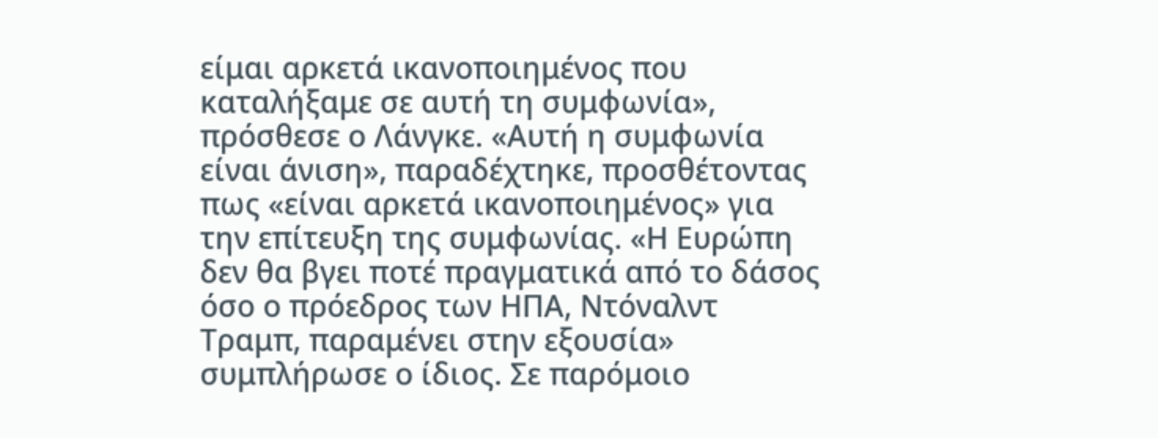είμαι αρκετά ικανοποιημένος που καταλήξαμε σε αυτή τη συμφωνία», πρόσθεσε ο Λάνγκε. «Αυτή η συμφωνία είναι άνιση», παραδέχτηκε, προσθέτοντας πως «είναι αρκετά ικανοποιημένος» για την επίτευξη της συμφωνίας. «Η Ευρώπη δεν θα βγει ποτέ πραγματικά από το δάσος όσο ο πρόεδρος των ΗΠΑ, Ντόναλντ Τραμπ, παραμένει στην εξουσία» συμπλήρωσε ο ίδιος. Σε παρόμοιο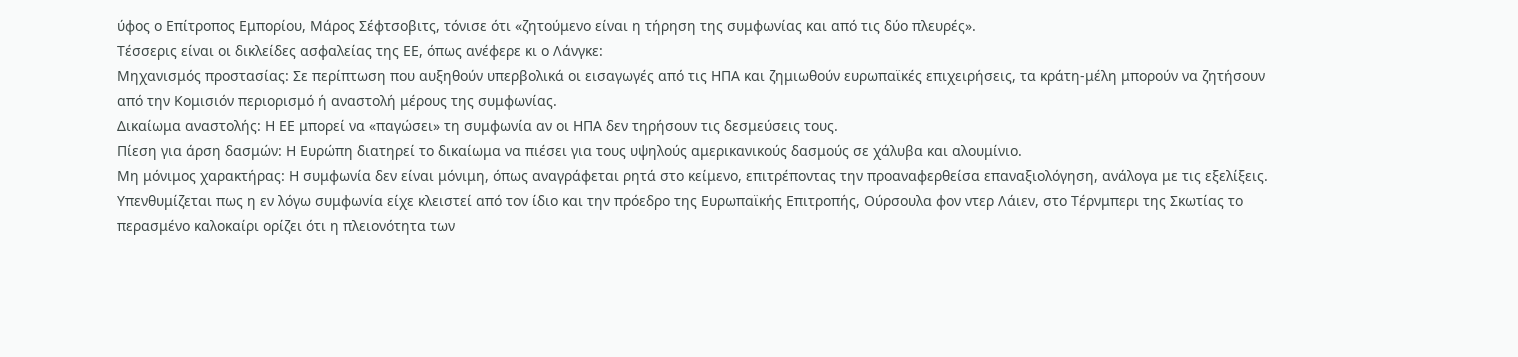ύφος ο Επίτροπος Εμπορίου, Μάρος Σέφτσοβιτς, τόνισε ότι «ζητούμενο είναι η τήρηση της συμφωνίας και από τις δύο πλευρές».
Τέσσερις είναι οι δικλείδες ασφαλείας της ΕΕ, όπως ανέφερε κι ο Λάνγκε:
Μηχανισμός προστασίας: Σε περίπτωση που αυξηθούν υπερβολικά οι εισαγωγές από τις ΗΠΑ και ζημιωθούν ευρωπαϊκές επιχειρήσεις, τα κράτη‑μέλη μπορούν να ζητήσουν από την Κομισιόν περιορισμό ή αναστολή μέρους της συμφωνίας.
Δικαίωμα αναστολής: Η ΕΕ μπορεί να «παγώσει» τη συμφωνία αν οι ΗΠΑ δεν τηρήσουν τις δεσμεύσεις τους.
Πίεση για άρση δασμών: Η Ευρώπη διατηρεί το δικαίωμα να πιέσει για τους υψηλούς αμερικανικούς δασμούς σε χάλυβα και αλουμίνιο.
Μη μόνιμος χαρακτήρας: Η συμφωνία δεν είναι μόνιμη, όπως αναγράφεται ρητά στο κείμενο, επιτρέποντας την προαναφερθείσα επαναξιολόγηση, ανάλογα με τις εξελίξεις.
Υπενθυμίζεται πως η εν λόγω συμφωνία είχε κλειστεί από τον ίδιο και την πρόεδρο της Ευρωπαϊκής Επιτροπής, Ούρσουλα φον ντερ Λάιεν, στο Τέρνμπερι της Σκωτίας το περασμένο καλοκαίρι ορίζει ότι η πλειονότητα των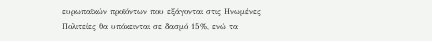ευρωπαϊκών προϊόντων που εξάγονται στις Ηνωμένες Πολιτείες θα υπόκεινται σε δασμό 15%, ενώ τα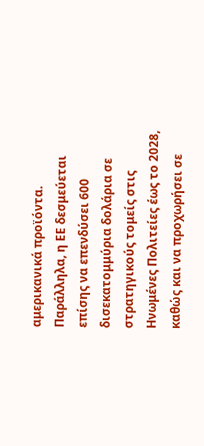αμερικανικά προϊόντα. Παράλληλα, η ΕΕ δεσμεύεται επίσης να επενδύσει 600 δισεκατομμύρια δολάρια σε στρατηγικούς τομείς στις Ηνωμένες Πολιτείες έως το 2028, καθώς και να προχωρήσει σε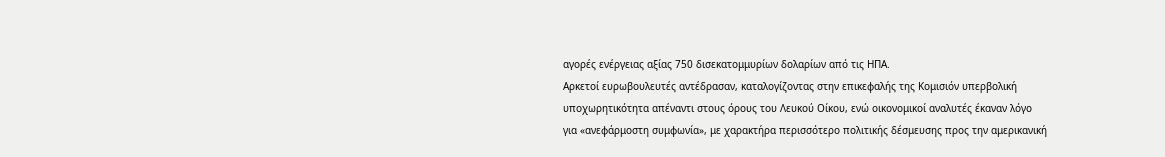αγορές ενέργειας αξίας 750 δισεκατομμυρίων δολαρίων από τις ΗΠΑ.
Αρκετοί ευρωβουλευτές αντέδρασαν, καταλογίζοντας στην επικεφαλής της Κομισιόν υπερβολική υποχωρητικότητα απέναντι στους όρους του Λευκού Οίκου, ενώ οικονομικοί αναλυτές έκαναν λόγο για «ανεφάρμοστη συμφωνία», με χαρακτήρα περισσότερο πολιτικής δέσμευσης προς την αμερικανική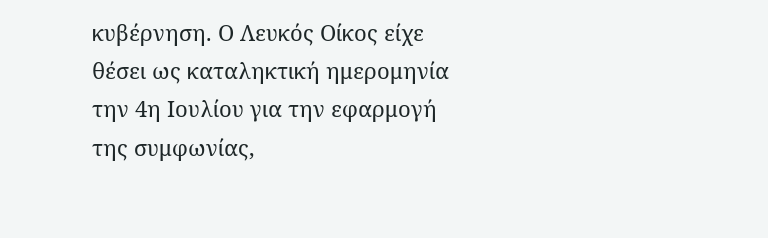κυβέρνηση. Ο Λευκός Οίκος είχε θέσει ως καταληκτική ημερομηνία την 4η Ιουλίου για την εφαρμογή της συμφωνίας,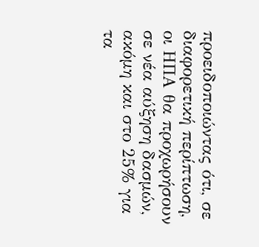προειδοποιώντας ότι, σε διαφορετική περίπτωση, οι ΗΠΑ θα προχωρήσουν σε νέα αύξηση δασμών, ακόμη και στο 25% για τα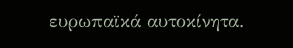ευρωπαϊκά αυτοκίνητα.